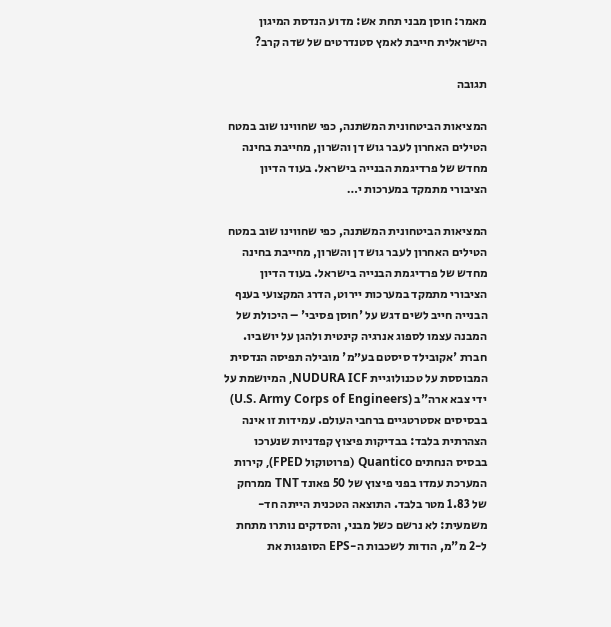מאמר: חוסן מבני תחת אש: מדוע הנדסת המיגון הישראלית חייבת לאמץ סטנדרטים של שדה קרב?

תגובה

המציאות הביטחונית המשתנה, כפי שחווינו שוב במטח הטילים האחרון לעבר גוש דן והשרון, מחייבת בחינה מחדש של פרדיגמת הבנייה בישראל. בעוד הדיון הציבורי מתמקד במערכות י…

המציאות הביטחונית המשתנה, כפי שחווינו שוב במטח הטילים האחרון לעבר גוש דן והשרון, מחייבת בחינה מחדש של פרדיגמת הבנייה בישראל. בעוד הדיון הציבורי מתמקד במערכות יירוט, הדרג המקצועי בענף הבנייה חייב לשים דגש על 'חוסן פסיבי' – היכולת של המבנה עצמו לספוג אנרגיה קינטית ולהגן על יושביו. חברת 'אקובילד סיסטם בע״מ' מובילה תפיסה הנדסית המבוססת על טכנולוגיית NUDURA ICF, המיושמת על ידי צבא ארה"ב (U.S. Army Corps of Engineers) בבסיסים אסטרטגיים ברחבי העולם. עמידות זו אינה הצהרתית בלבד: בבדיקות פיצוץ קפדניות שנערכו בבסיס הנחתים Quantico (פרוטוקול FPED), קירות המערכת עמדו בפני פיצוץ של 50 פאונד TNT ממרחק של 1.83 מטר בלבד. התוצאה הטכנית הייתה חד-משמעית: לא נרשם כשל מבני, והסדקים נותרו מתחת ל-2 מ"מ, הודות לשכבות ה-EPS הסופגות את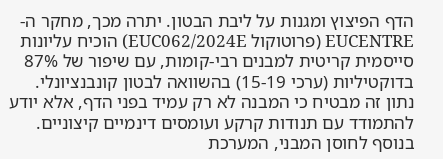הדף הפיצוץ ומגנות על ליבת הבטון. יתרה מכך, מחקר ה-EUCENTRE (פרוטוקול EUC062/2024E) הוכיח עליונות סייסמית קריטית למבנים רבי-קומות, עם שיפור של 87% בדוקטיליות (ערכי 15-19) בהשוואה לבטון קונבנציונלי. נתון זה מבטיח כי המבנה לא רק עמיד בפני הדף, אלא יודע להתמודד עם תנודות קרקע ועומסים דינמיים קיצוניים. בנוסף לחוסן המבני, המערכת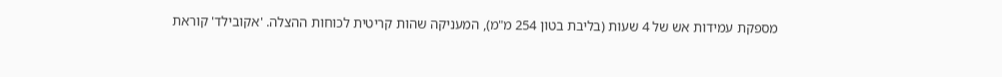מספקת עמידות אש של 4 שעות (בליבת בטון 254 מ"מ), המעניקה שהות קריטית לכוחות ההצלה. 'אקובילד' קוראת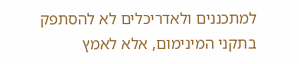למתכננים ולאדריכלים לא להסתפק בתקני המינימום, אלא לאמץ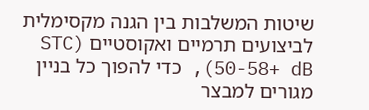שיטות המשלבות בין הגנה מקסימלית לביצועים תרמיים ואקוסטיים (STC 50-58+ dB), כדי להפוך כל בניין מגורים למבצר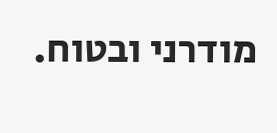מודרני ובטוח.